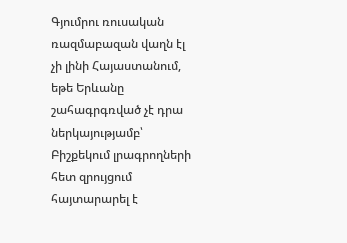Գյումրու ռուսական ռազմաբազան վաղն էլ չի լինի Հայաստանում, եթե Երևանը շահագրգռված չէ դրա ներկայությամբ՝ Բիշքեկում լրագրողների հետ զրույցում հայտարարել է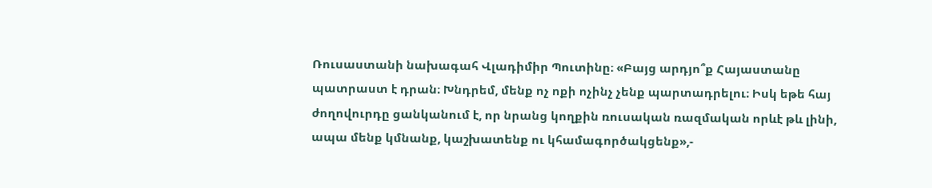Ռուսաստանի նախագահ Վլադիմիր Պուտինը։ «Բայց արդյո՞ք Հայաստանը պատրաստ է դրան։ Խնդրեմ, մենք ոչ ոքի ոչինչ չենք պարտադրելու։ Իսկ եթե հայ ժողովուրդը ցանկանում է, որ նրանց կողքին ռուսական ռազմական որևէ թև լինի, ապա մենք կմնանք, կաշխատենք ու կհամագործակցենք»,-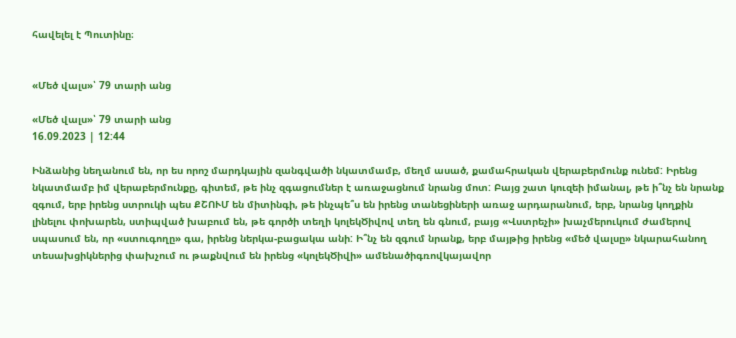հավելել է Պուտինը։


«Մեծ վալս»՝ 79 տարի անց

«Մեծ վալս»՝ 79 տարի անց
16.09.2023 | 12:44

Ինձանից նեղանում են, որ ես որոշ մարդկային զանգվածի նկատմամբ, մեղմ ասած, քամահրական վերաբերմունք ունեմ: Իրենց նկատմամբ իմ վերաբերմունքը, գիտեմ, թե ինչ զգացումներ է առաջացնում նրանց մոտ: Բայց շատ կուզեի իմանալ, թե ի՞նչ են նրանք զգում, երբ իրենց ստրուկի պես ՔՇՈՒՄ են միտինգի, թե ինչպե՞ս են իրենց տանեցիների առաջ արդարանում, երբ, նրանց կողքին լինելու փոխարեն, ստիպված խաբում են, թե գործի տեղի կոլեկԾիվով տեղ են գնում, բայց «Վստրեչի» խաչմերուկում ժամերով սպասում են, որ «ստուգողը» գա, իրենց ներկա-բացակա անի: Ի՞նչ են զգում նրանք, երբ մայթից իրենց «մեծ վալսը» նկարահանող տեսախցիկներից փախչում ու թաքնվում են իրենց «կոլեկԾիվի» ամենածիգռովկայավոր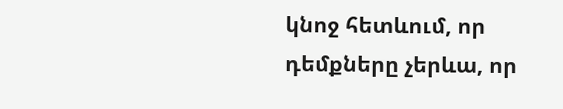կնոջ հետևում, որ դեմքները չերևա, որ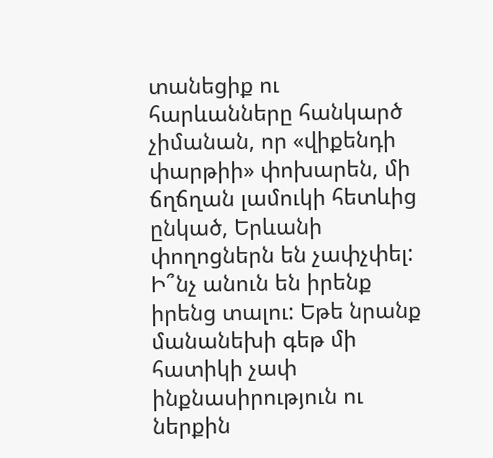տանեցիք ու հարևանները հանկարծ չիմանան, որ «վիքենդի փարթիի» փոխարեն, մի ճղճղան լամուկի հետևից ընկած, Երևանի փողոցներն են չափչփել: Ի՞նչ անուն են իրենք իրենց տալու: Եթե նրանք մանանեխի գեթ մի հատիկի չափ ինքնասիրություն ու ներքին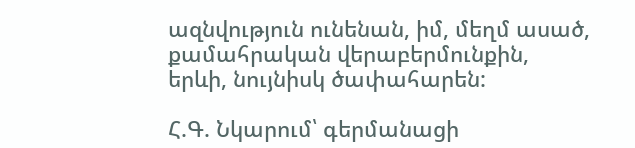ազնվություն ունենան, իմ, մեղմ ասած, քամահրական վերաբերմունքին, երևի, նույնիսկ ծափահարեն:

Հ.Գ. Նկարում՝ գերմանացի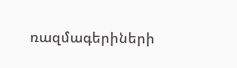ռազմագերիների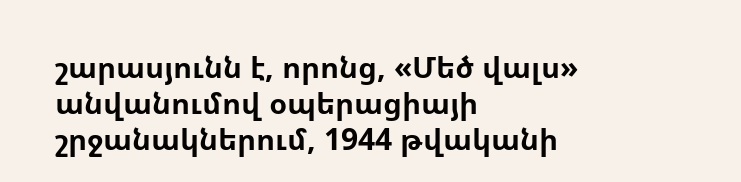շարասյունն է, որոնց, «Մեծ վալս» անվանումով օպերացիայի շրջանակներում, 1944 թվականի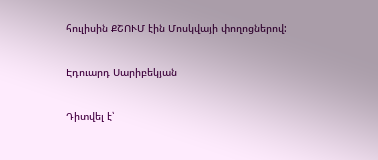հուլիսին ՔՇՈՒՄ էին Մոսկվայի փողոցներով:

Էդուարդ Սարիբեկյան

Դիտվել է՝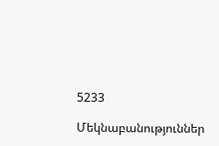5233

Մեկնաբանություններ